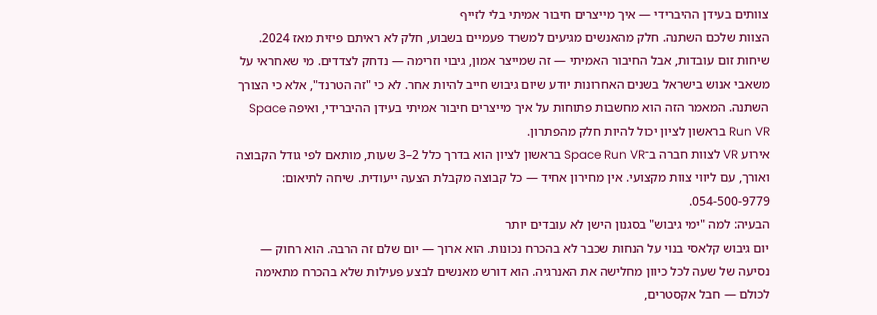צוותים בעידן ההיברידי — איך מייצרים חיבור אמיתי בלי לזייף
הצוות שלכם השתנה. חלק מהאנשים מגיעים למשרד פעמיים בשבוע, חלק לא ראיתם פיזית מאז 2024. שיחות זום עובדות, אבל החיבור האמיתי — זה שמייצר אמון, גיבוי וזרימה — נדחק לצדדים. מי שאחראי על משאבי אנוש בישראל בשנים האחרונות יודע שיום גיבוש חייב להיות אחר. לא כי "זה הטרנד", אלא כי הצורך השתנה. המאמר הזה הוא מחשבות פתוחות על איך מייצרים חיבור אמיתי בעידן ההיברידי, ואיפה Space Run VR בראשון לציון יכול להיות חלק מהפתרון.
אירוע VR לצוות חברה ב־Space Run VR בראשון לציון הוא בדרך כלל 2–3 שעות, מותאם לפי גודל הקבוצה ואורך, עם ליווי צוות מקצועי. אין מחירון אחיד — כל קבוצה מקבלת הצעה ייעודית. שיחה לתיאום: 054-500-9779.
הבעיה: למה "ימי גיבוש" בסגנון הישן לא עובדים יותר
יום גיבוש קלאסי בנוי על הנחות שכבר לא בהכרח נכונות. הוא ארוך — יום שלם זה הרבה. הוא רחוק — נסיעה של שעה לכל כיוון מחלישה את האנרגיה. הוא דורש מאנשים לבצע פעילות שלא בהכרח מתאימה לכולם — חבל אקסטרים,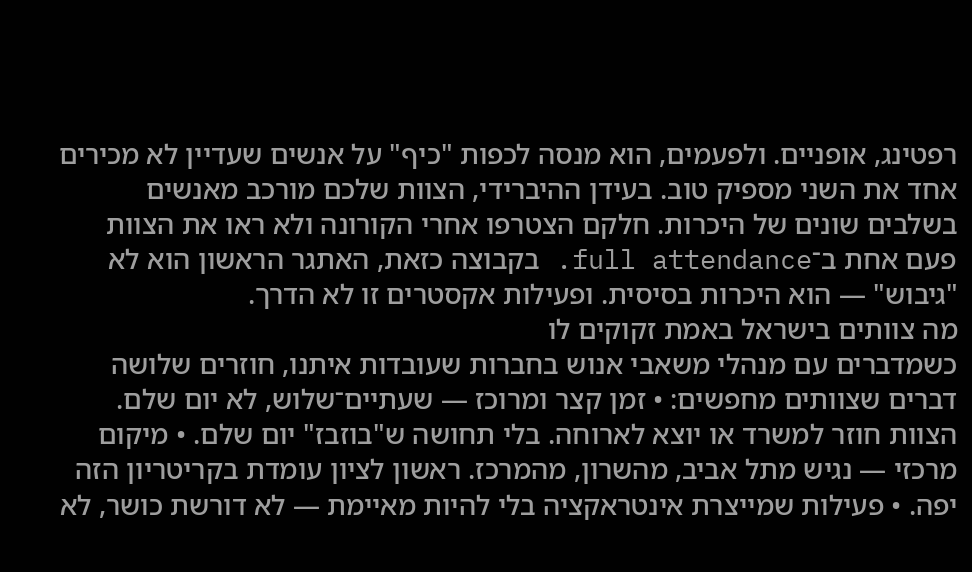רפטינג, אופניים. ולפעמים, הוא מנסה לכפות "כיף" על אנשים שעדיין לא מכירים אחד את השני מספיק טוב. בעידן ההיברידי, הצוות שלכם מורכב מאנשים בשלבים שונים של היכרות. חלקם הצטרפו אחרי הקורונה ולא ראו את הצוות פעם אחת ב־full attendance. בקבוצה כזאת, האתגר הראשון הוא לא "גיבוש" — הוא היכרות בסיסית. ופעילות אקסטרים זו לא הדרך.
מה צוותים בישראל באמת זקוקים לו
כשמדברים עם מנהלי משאבי אנוש בחברות שעובדות איתנו, חוזרים שלושה דברים שצוותים מחפשים: • זמן קצר ומרוכז — שעתיים־שלוש, לא יום שלם. הצוות חוזר למשרד או יוצא לארוחה. בלי תחושה ש"בוזבז" יום שלם. • מיקום מרכזי — נגיש מתל אביב, מהשרון, מהמרכז. ראשון לציון עומדת בקריטריון הזה יפה. • פעילות שמייצרת אינטראקציה בלי להיות מאיימת — לא דורשת כושר, לא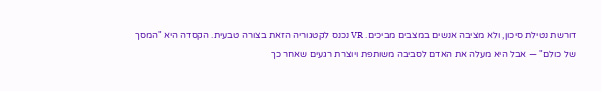דורשת נטילת סיכון, ולא מציבה אנשים במצבים מביכים. VR נכנס לקטגוריה הזאת בצורה טבעית. הקסדה היא "המסך של כולם" — אבל היא מעלה את האדם לסביבה משותפת ויוצרת רגעים שאחר כך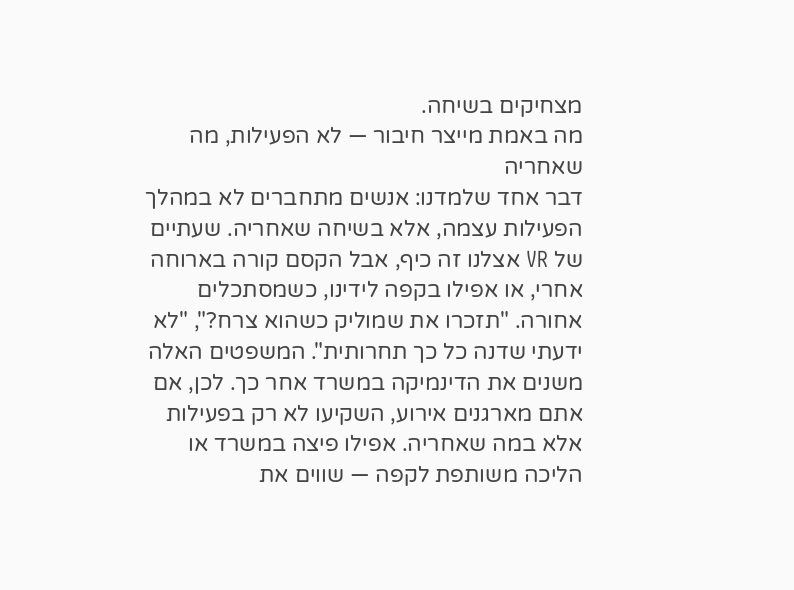מצחיקים בשיחה.
מה באמת מייצר חיבור — לא הפעילות, מה שאחריה
דבר אחד שלמדנו: אנשים מתחברים לא במהלך הפעילות עצמה, אלא בשיחה שאחריה. שעתיים של VR אצלנו זה כיף, אבל הקסם קורה בארוחה אחרי, או אפילו בקפה לידינו, כשמסתכלים אחורה. "תזכרו את שמוליק כשהוא צרח?", "לא ידעתי שדנה כל כך תחרותית". המשפטים האלה משנים את הדינמיקה במשרד אחר כך. לכן, אם אתם מארגנים אירוע, השקיעו לא רק בפעילות אלא במה שאחריה. אפילו פיצה במשרד או הליכה משותפת לקפה — שווים את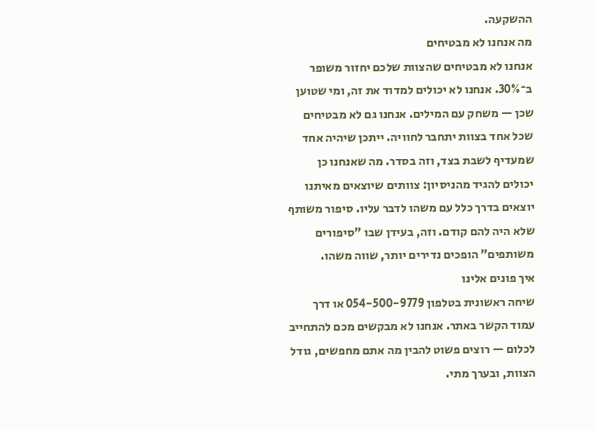ההשקעה.
מה אנחנו לא מבטיחים
אנחנו לא מבטיחים שהצוות שלכם יחזור משופר ב־30%. אנחנו לא יכולים למדוד את זה, ומי שטוען שכן — משחק עם המילים. אנחנו גם לא מבטיחים שכל אחד בצוות יתחבר לחוויה. ייתכן שיהיה אחד שמעדיף לשבת בצד, וזה בסדר. מה שאנחנו כן יכולים להגיד מהניסיון: צוותים שיוצאים מאיתנו יוצאים בדרך כלל עם משהו לדבר עליו. סיפור משותף שלא היה להם קודם. וזה, בעידן שבו "סיפורים משותפים" הופכים נדירים יותר, שווה משהו.
איך פונים אלינו
שיחה ראשונית בטלפון 054-500-9779 או דרך עמוד הקשר באתר. אנחנו לא מבקשים מכם להתחייב לכלום — רוצים פשוט להבין מה אתם מחפשים, גודל הצוות, ובערך מתי.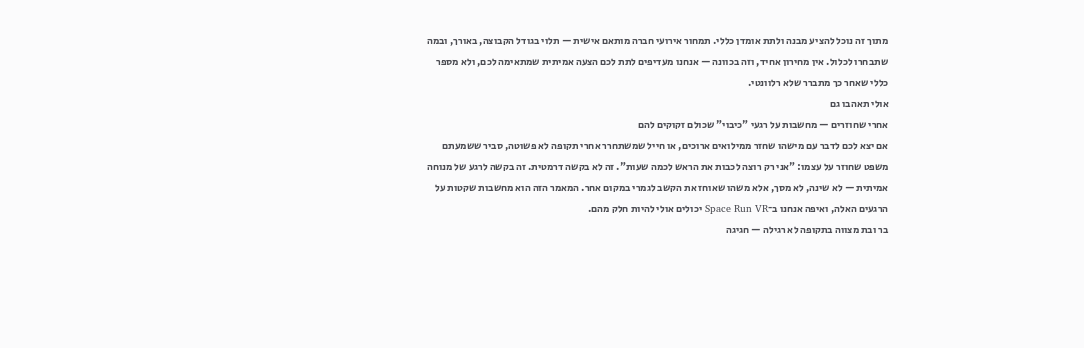מתוך זה נוכל להציע מבנה ולתת אומדן כללי. תמחור אירועי חברה מותאם אישית — תלוי בגודל הקבוצה, באורך, ובמה שתבחרו לכלול. אין מחירון אחיד, וזה בכוונה — אנחנו מעדיפים לתת לכם הצעה אמיתית שמתאימה לכם, ולא מספר כללי שאחר כך מתברר שלא רלוונטי.
אולי תאהבו גם
אחרי שחוזרים — מחשבות על רגעי "כיבוי" שכולם זקוקים להם
אם יצא לכם לדבר עם מישהו שחזר ממילואים ארוכים, או חייל שמשתחרר אחרי תקופה לא פשוטה, סביר ששמעתם משפט שחוזר על עצמו: "אני רק רוצה לכבות את הראש לכמה שעות". זה לא בקשה דרמטית. זה בקשה לרגע של מנוחה אמיתית — לא שינה, לא מסך, אלא משהו שאוחז את הקשב לגמרי במקום אחר. המאמר הזה הוא מחשבות שקטות על הרגעים האלה, ואיפה אנחנו ב־Space Run VR יכולים אולי להיות חלק מהם.
בר ובת מצווה בתקופה לא רגילה — חגיגה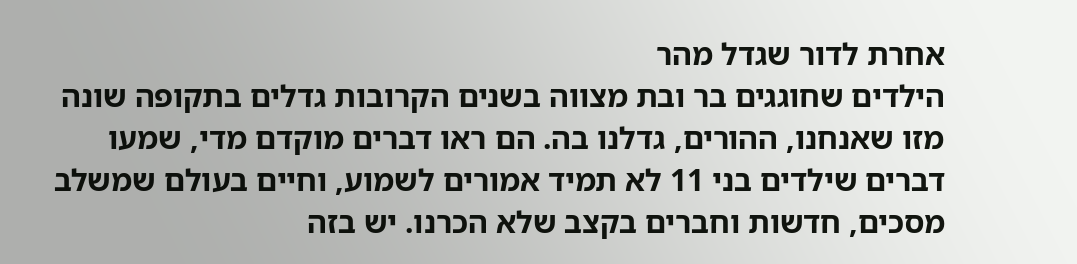אחרת לדור שגדל מהר
הילדים שחוגגים בר ובת מצווה בשנים הקרובות גדלים בתקופה שונה מזו שאנחנו, ההורים, גדלנו בה. הם ראו דברים מוקדם מדי, שמעו דברים שילדים בני 11 לא תמיד אמורים לשמוע, וחיים בעולם שמשלב מסכים, חדשות וחברים בקצב שלא הכרנו. יש בזה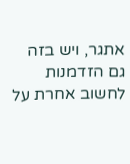אתגר, ויש בזה גם הזדמנות לחשוב אחרת על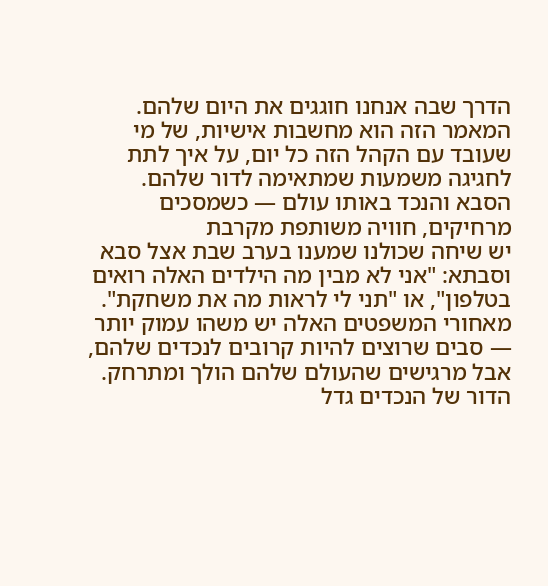הדרך שבה אנחנו חוגגים את היום שלהם. המאמר הזה הוא מחשבות אישיות, של מי שעובד עם הקהל הזה כל יום, על איך לתת לחגיגה משמעות שמתאימה לדור שלהם.
הסבא והנכד באותו עולם — כשמסכים מרחיקים, חוויה משותפת מקרבת
יש שיחה שכולנו שמענו בערב שבת אצל סבא וסבתא: "אני לא מבין מה הילדים האלה רואים בטלפון", או "תני לי לראות מה את משחקת". מאחורי המשפטים האלה יש משהו עמוק יותר — סבים שרוצים להיות קרובים לנכדים שלהם, אבל מרגישים שהעולם שלהם הולך ומתרחק. הדור של הנכדים גדל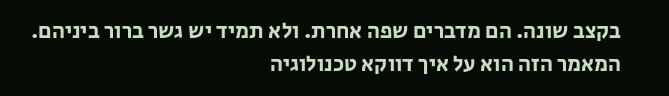בקצב שונה. הם מדברים שפה אחרת. ולא תמיד יש גשר ברור ביניהם. המאמר הזה הוא על איך דווקא טכנולוגיה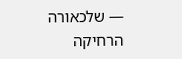— שלכאורה הרחיקה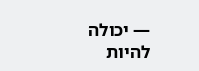— יכולה להיות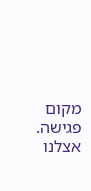מקום פגישה. אצלנו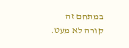במתחם זה קורה לא מעט.